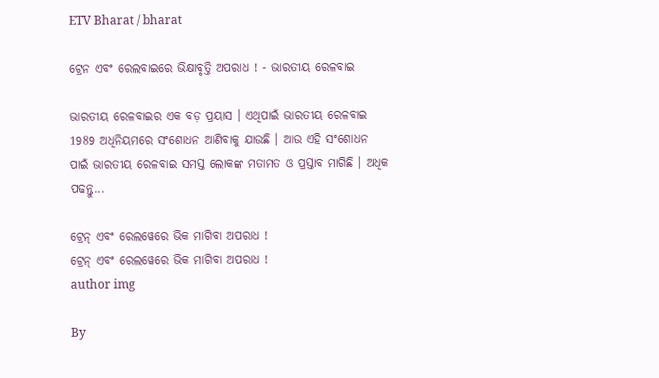ETV Bharat / bharat

ଟ୍ରେନ ଏବଂ ରେଲବାଇରେ ଭିକ୍ଷାବୃତ୍ତି ଅପରାଧ ! - ଭାରତୀୟ ରେଳବାଇ

ଭାରତୀୟ ରେଳବାଇର ଏକ ବଡ଼ ପ୍ରୟାସ । ଏଥିପାଇଁ ଭାରତୀୟ ରେଳବାଇ 1989 ଅଧିନିୟମରେ ସଂଶୋଧନ ଆଣିବାକୁ ଯାଉଛି । ଆଉ ଏହି ସଂଶୋଧନ ପାଇଁ ଭାରତୀୟ ରେଳବାଇ ସମସ୍ତ ଲୋକଙ୍କ ମତାମତ ଓ ପ୍ରସ୍ତାବ ମାଗିଛି । ଅଧିକ ପଢନ୍ତୁ...

ଟ୍ରେନ୍ ଏବଂ ରେଲୱେରେ ଭିକ ମାଗିବା ଅପରାଧ !
ଟ୍ରେନ୍ ଏବଂ ରେଲୱେରେ ଭିକ ମାଗିବା ଅପରାଧ !
author img

By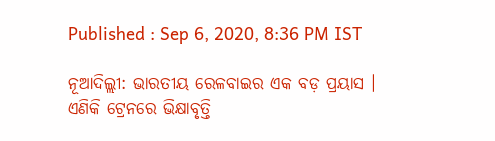Published : Sep 6, 2020, 8:36 PM IST

ନୂଆଦିଲ୍ଲୀ: ଭାରତୀୟ ରେଳବାଇର ଏକ ବଡ଼ ପ୍ରୟାସ । ଏଣିକି ଟ୍ରେନରେ ଭିକ୍ଷାବୃତ୍ତି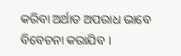କରିବା ଅର୍ଥାତ ଅପରାଧ ଭାବେ ବିବେଚନା କରାଯିବ ।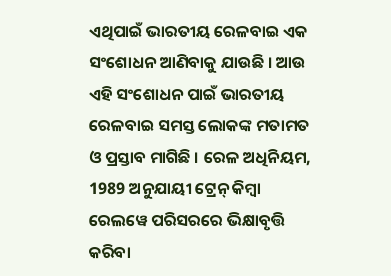ଏଥିପାଇଁ ଭାରତୀୟ ରେଳବାଇ ଏକ ସଂଶୋଧନ ଆଣିବାକୁ ଯାଉଛି । ଆଉ ଏହି ସଂଶୋଧନ ପାଇଁ ଭାରତୀୟ ରେଳବାଇ ସମସ୍ତ ଲୋକଙ୍କ ମତାମତ ଓ ପ୍ରସ୍ତାବ ମାଗିଛି । ରେଳ ଅଧିନିୟମ, 1989 ଅନୁଯାୟୀ ଟ୍ରେନ୍ କିମ୍ବା ରେଲୱେ ପରିସରରେ ଭିକ୍ଷାବୃତ୍ତି କରିବା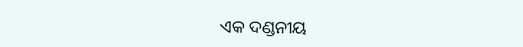ଏକ ଦଣ୍ଡନୀୟ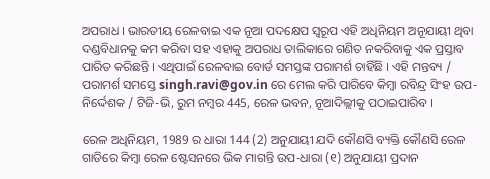ଅପରାଧ । ଭାରତୀୟ ରେଳବାଇ ଏକ ନୂଆ ପଦକ୍ଷେପ ସ୍ବରୂପ ଏହି ଅଧିନିୟମ ଅନୂଯାୟୀ ଥିବା ଦଣ୍ଡବିଧାନକୁ କମ କରିବା ସହ ଏହାକୁ ଅପରାଧ ତାଲିକାରେ ଗଣିତ ନକରିବାକୁ ଏକ ପ୍ରସ୍ତାବ ପାରିତ କରିଛନ୍ତି । ଏଥିପାଇଁ ରେଳବାଇ ବୋର୍ଡ ସମସ୍ତଙ୍କ ପରାମର୍ଶ ଚାହିଁଛି । ଏହି ମନ୍ତବ୍ୟ / ପରାମର୍ଶ ସମସ୍ତେ singh.ravi@gov.in ରେ ମେଲ କରି ପାରିବେ କିମ୍ବା ରବିନ୍ଦ୍ର ସିଂହ ଉପ-ନିର୍ଦ୍ଦେଶକ / ଟିଜି-ଭି, ରୁମ ନମ୍ବର 445, ରେଳ ଭବନ, ନୂଆଦିଲ୍ଲୀକୁ ପଠାଇପାରିବ ।

ରେଳ ଅଧିନିୟମ, 1989 ର ଧାରା 144 (2) ଅନୁଯାୟୀ ଯଦି କୌଣସି ବ୍ୟକ୍ତି କୌଣସି ରେଳ ଗାଡିରେ କିମ୍ବା ରେଳ ଷ୍ଟେସନରେ ଭିକ ମାଗନ୍ତି ଉପ-ଧାରା (୧) ଅନୁଯାୟୀ ପ୍ରଦାନ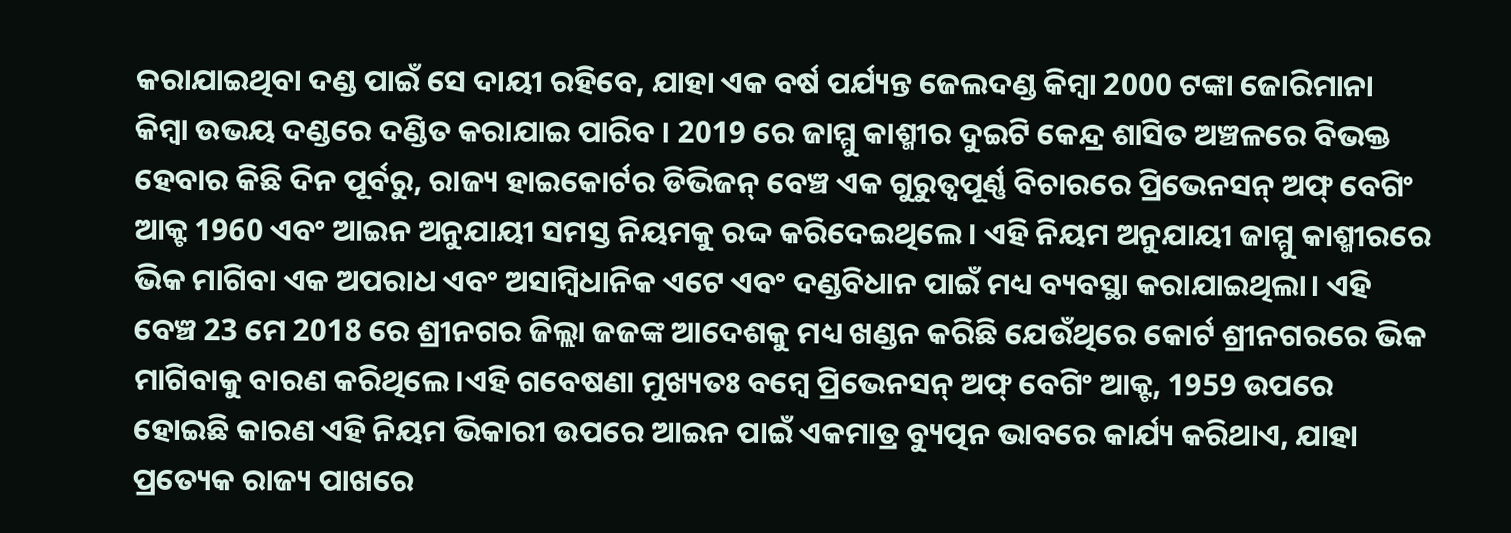କରାଯାଇଥିବା ଦଣ୍ଡ ପାଇଁ ସେ ଦାୟୀ ରହିବେ, ଯାହା ଏକ ବର୍ଷ ପର୍ଯ୍ୟନ୍ତ ଜେଲଦଣ୍ଡ କିମ୍ବା 2000 ଟଙ୍କା ଜୋରିମାନା କିମ୍ବା ଉଭୟ ଦଣ୍ଡରେ ଦଣ୍ଡିତ କରାଯାଇ ପାରିବ । 2019 ରେ ଜାମ୍ମୁ କାଶ୍ମୀର ଦୁଇଟି କେନ୍ଦ୍ର ଶାସିତ ଅଞ୍ଚଳରେ ବିଭକ୍ତ ହେବାର କିଛି ଦିନ ପୂର୍ବରୁ, ରାଜ୍ୟ ହାଇକୋର୍ଟର ଡିଭିଜନ୍ ବେଞ୍ଚ ଏକ ଗୁରୁତ୍ୱପୂର୍ଣ୍ଣ ବିଚାରରେ ପ୍ରିଭେନସନ୍ ଅଫ୍ ବେଗିଂ ଆକ୍ଟ 1960 ଏବଂ ଆଇନ ଅନୁଯାୟୀ ସମସ୍ତ ନିୟମକୁ ରଦ୍ଦ କରିଦେଇଥିଲେ। ଏହି ନିୟମ ଅନୁଯାୟୀ ଜାମ୍ମୁ କାଶ୍ମୀରରେ ଭିକ ମାଗିବା ଏକ ଅପରାଧ ଏବଂ ଅସାମ୍ବିଧାନିକ ଏଟେ ଏବଂ ଦଣ୍ଡବିଧାନ ପାଇଁ ମଧ୍ୟ ବ୍ୟବସ୍ଥା କରାଯାଇଥିଲା। ଏହି ବେଞ୍ଚ 23 ମେ 2018 ରେ ଶ୍ରୀନଗର ଜିଲ୍ଲା ଜଜଙ୍କ ଆଦେଶକୁ ମଧ୍ୟ ଖଣ୍ଡନ କରିଛି ଯେଉଁଥିରେ କୋର୍ଟ ଶ୍ରୀନଗରରେ ଭିକ ମାଗିବାକୁ ବାରଣ କରିଥିଲେ।ଏହି ଗବେଷଣା ମୁଖ୍ୟତଃ ବମ୍ବେ ପ୍ରିଭେନସନ୍ ଅଫ୍ ବେଗିଂ ଆକ୍ଟ, 1959 ଉପରେ ହୋଇଛି କାରଣ ଏହି ନିୟମ ଭିକାରୀ ଉପରେ ଆଇନ ପାଇଁ ଏକମାତ୍ର ବ୍ୟୁତ୍ପନ ଭାବରେ କାର୍ଯ୍ୟ କରିଥାଏ, ଯାହା ପ୍ରତ୍ୟେକ ରାଜ୍ୟ ପାଖରେ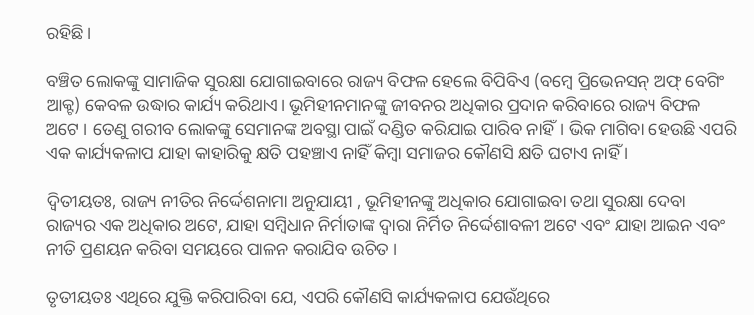ରହିଛି।

ବଞ୍ଚିତ ଲୋକଙ୍କୁ ସାମାଜିକ ସୁରକ୍ଷା ଯୋଗାଇବାରେ ରାଜ୍ୟ ବିଫଳ ହେଲେ ବିପିବିଏ (ବମ୍ବେ ପ୍ରିଭେନସନ୍ ଅଫ୍ ବେଗିଂ ଆକ୍ଟ) କେବଳ ଉଦ୍ଧାର କାର୍ଯ୍ୟ କରିଥାଏ। ଭୂମିହୀନମାନଙ୍କୁ ଜୀବନର ଅଧିକାର ପ୍ରଦାନ କରିବାରେ ରାଜ୍ୟ ବିଫଳ ଅଟେ । ତେଣୁ ଗରୀବ ଲୋକଙ୍କୁ ସେମାନଙ୍କ ଅବସ୍ଥା ପାଇଁ ଦଣ୍ଡିତ କରିଯାଇ ପାରିବ ନାହିଁ। ଭିକ ମାଗିବା ହେଉଛି ଏପରି ଏକ କାର୍ଯ୍ୟକଳାପ ଯାହା କାହାରିକୁ କ୍ଷତି ପହଞ୍ଚାଏ ନାହିଁ କିମ୍ବା ସମାଜର କୌଣସି କ୍ଷତି ଘଟାଏ ନାହିଁ ।

ଦ୍ୱିତୀୟତଃ, ରାଜ୍ୟ ନୀତିର ନିର୍ଦ୍ଦେଶନାମା ଅନୁଯାୟୀ , ଭୂମିହୀନଙ୍କୁ ଅଧିକାର ଯୋଗାଇବା ତଥା ସୁରକ୍ଷା ଦେବା ରାଜ୍ୟର ଏକ ଅଧିକାର ଅଟେ, ଯାହା ସମ୍ବିଧାନ ନିର୍ମାତାଙ୍କ ଦ୍ବାରା ନିର୍ମିତ ନିର୍ଦ୍ଦେଶାବଳୀ ଅଟେ ଏବଂ ଯାହା ଆଇନ ଏବଂ ନୀତି ପ୍ରଣୟନ କରିବା ସମୟରେ ପାଳନ କରାଯିବ ଉଚିତ ।

ତୃତୀୟତଃ ଏଥିରେ ଯୁକ୍ତି କରିପାରିବା ଯେ, ଏପରି କୌଣସି କାର୍ଯ୍ୟକଳାପ ଯେଉଁଥିରେ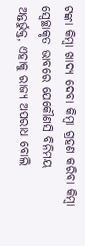ଟଙ୍କା କିମ୍ବା ଖାଦ୍ୟ ଦେବା କିମ୍ବା ଗ୍ରହଣ କରିବା କିମ୍ବା ସ୍ୱେଚ୍ଛାକୃତ ଭାବରେ ଯେକୌଣସି ବିନିମୟ ଅନ୍ତର୍ଭୁକ୍ତ, ଏହାକୁ ରାଜ୍ୟ ଅପରାଧ ବୋଲି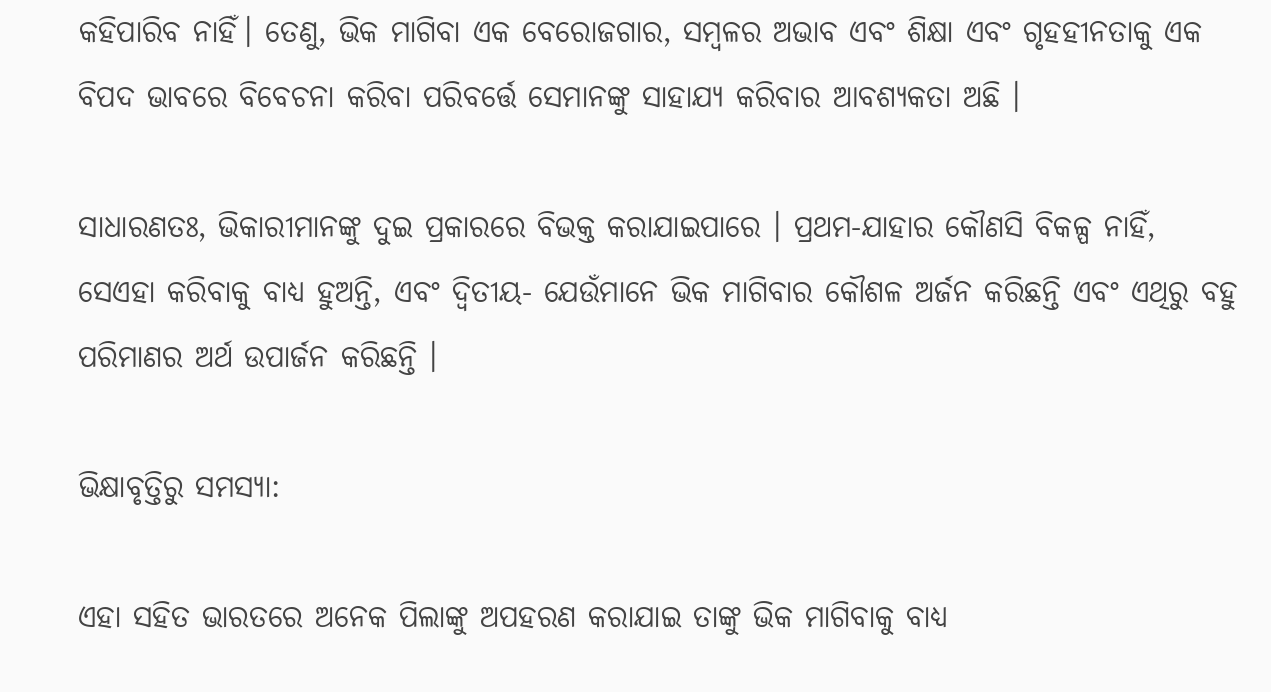କହିପାରିବ ନାହିଁ। ତେଣୁ, ଭିକ ମାଗିବା ଏକ ବେରୋଜଗାର, ସମ୍ବଳର ଅଭାବ ଏବଂ ଶିକ୍ଷା ଏବଂ ଗୃହହୀନତାକୁ ଏକ ବିପଦ ଭାବରେ ବିବେଚନା କରିବା ପରିବର୍ତ୍ତେ ସେମାନଙ୍କୁ ସାହାଯ୍ୟ କରିବାର ଆବଶ୍ୟକତା ଅଛି ।

ସାଧାରଣତଃ, ଭିକାରୀମାନଙ୍କୁ ଦୁଇ ପ୍ରକାରରେ ବିଭକ୍ତ କରାଯାଇପାରେ । ପ୍ରଥମ-ଯାହାର କୌଣସି ବିକଳ୍ପ ନାହିଁ, ସେଏହା କରିବାକୁ ବାଧ୍ୟ ହୁଅନ୍ତି, ଏବଂ ଦ୍ବିତୀୟ- ଯେଉଁମାନେ ଭିକ ମାଗିବାର କୌଶଳ ଅର୍ଜନ କରିଛନ୍ତି ଏବଂ ଏଥିରୁ ବହୁ ପରିମାଣର ଅର୍ଥ ଉପାର୍ଜନ କରିଛନ୍ତି ।

ଭିକ୍ଷାବୃତ୍ତିରୁ ସମସ୍ୟା:

ଏହା ସହିତ ଭାରତରେ ଅନେକ ପିଲାଙ୍କୁ ଅପହରଣ କରାଯାଇ ତାଙ୍କୁ ଭିକ ମାଗିବାକୁ ବାଧ୍ୟ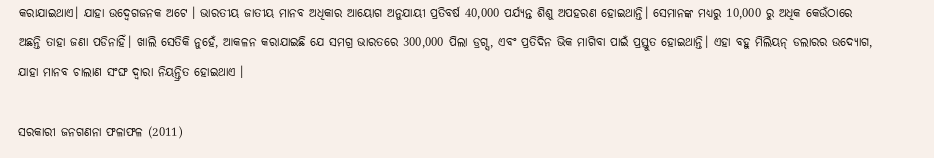କରାଯାଇଥାଏ। ଯାହା ଉଦ୍ବେଗଜନକ ଅଟେ । ଭାରତୀୟ ଜାତୀୟ ମାନବ ଅଧିକାର ଆୟୋଗ ଅନୁଯାୟୀ ପ୍ରତିବର୍ଷ 40,000 ପର୍ଯ୍ୟନ୍ତ ଶିଶୁ ଅପହରଣ ହୋଇଥାନ୍ତି। ସେମାନଙ୍କ ମଧ୍ୟରୁ 10,000 ରୁ ଅଧିକ କେଉଁଠାରେ ଅଛନ୍ତି ତାହା ଜଣା ପଡିନାହିଁ। ଖାଲି ସେତିକି ନୁହେଁ, ଆକଳନ କରାଯାଇଛି ଯେ ସମଗ୍ର ଭାରତରେ 300,000 ପିଲା ଡ୍ରଗ୍ସ, ଏବଂ ପ୍ରତିଦିନ ଭିକ ମାଗିବା ପାଇଁ ପ୍ରସ୍ତୁତ ହୋଇଥାନ୍ତି। ଏହା ବହୁ ମିଲିୟନ୍ ଡଲାରର ଉଦ୍ୟୋଗ, ଯାହା ମାନବ ଚାଲାଣ ସଂଙ୍ଘ ଦ୍ୱାରା ନିୟନ୍ତ୍ରିତ ହୋଇଥାଏ ।

ସରକାରୀ ଜନଗଣନା ଫଳାଫଳ (2011)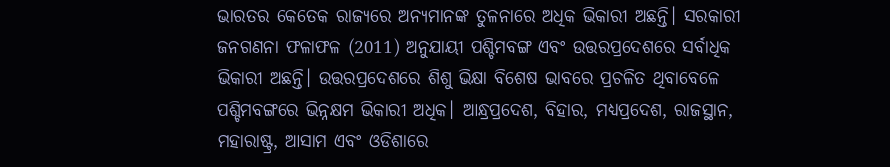ଭାରତର କେତେକ ରାଜ୍ୟରେ ଅନ୍ୟମାନଙ୍କ ତୁଳନାରେ ଅଧିକ ଭିକାରୀ ଅଛନ୍ତି। ସରକାରୀ ଜନଗଣନା ଫଳାଫଳ (2011) ଅନୁଯାୟୀ ପଶ୍ଚିମବଙ୍ଗ ଏବଂ ଉତ୍ତରପ୍ରଦେଶରେ ସର୍ବାଧିକ ଭିକାରୀ ଅଛନ୍ତି। ଉତ୍ତରପ୍ରଦେଶରେ ଶିଶୁ ଭିକ୍ଷା ବିଶେଷ ଭାବରେ ପ୍ରଚଳିତ ଥିବାବେଳେ ପଶ୍ଚିମବଙ୍ଗରେ ଭିନ୍ନକ୍ଷମ ଭିକାରୀ ଅଧିକ। ଆନ୍ଧ୍ରପ୍ରଦେଶ, ବିହାର, ମଧ୍ୟପ୍ରଦେଶ, ରାଜସ୍ଥାନ, ମହାରାଷ୍ଟ୍ର, ଆସାମ ଏବଂ ଓଡିଶାରେ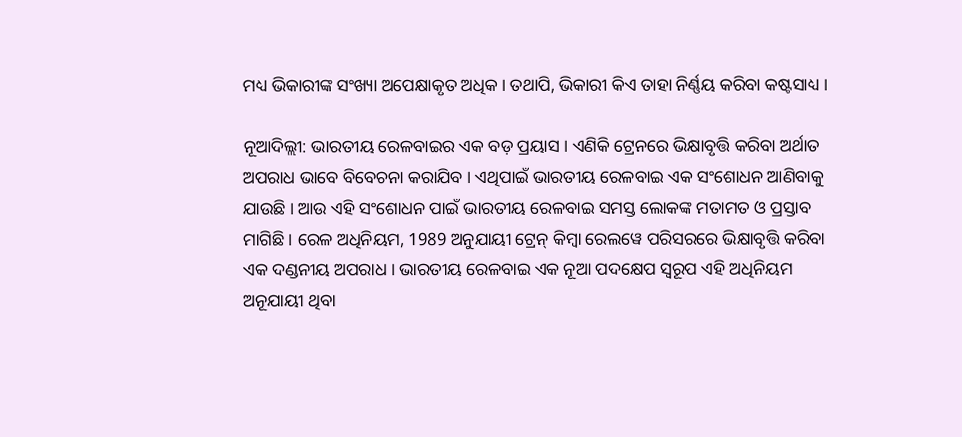ମଧ୍ୟ ଭିକାରୀଙ୍କ ସଂଖ୍ୟା ଅପେକ୍ଷାକୃତ ଅଧିକ। ତଥାପି, ଭିକାରୀ କିଏ ତାହା ନିର୍ଣ୍ଣୟ କରିବା କଷ୍ଟସାଧ୍ୟ ।

ନୂଆଦିଲ୍ଲୀ: ଭାରତୀୟ ରେଳବାଇର ଏକ ବଡ଼ ପ୍ରୟାସ । ଏଣିକି ଟ୍ରେନରେ ଭିକ୍ଷାବୃତ୍ତି କରିବା ଅର୍ଥାତ ଅପରାଧ ଭାବେ ବିବେଚନା କରାଯିବ । ଏଥିପାଇଁ ଭାରତୀୟ ରେଳବାଇ ଏକ ସଂଶୋଧନ ଆଣିବାକୁ ଯାଉଛି । ଆଉ ଏହି ସଂଶୋଧନ ପାଇଁ ଭାରତୀୟ ରେଳବାଇ ସମସ୍ତ ଲୋକଙ୍କ ମତାମତ ଓ ପ୍ରସ୍ତାବ ମାଗିଛି । ରେଳ ଅଧିନିୟମ, 1989 ଅନୁଯାୟୀ ଟ୍ରେନ୍ କିମ୍ବା ରେଲୱେ ପରିସରରେ ଭିକ୍ଷାବୃତ୍ତି କରିବା ଏକ ଦଣ୍ଡନୀୟ ଅପରାଧ । ଭାରତୀୟ ରେଳବାଇ ଏକ ନୂଆ ପଦକ୍ଷେପ ସ୍ବରୂପ ଏହି ଅଧିନିୟମ ଅନୂଯାୟୀ ଥିବା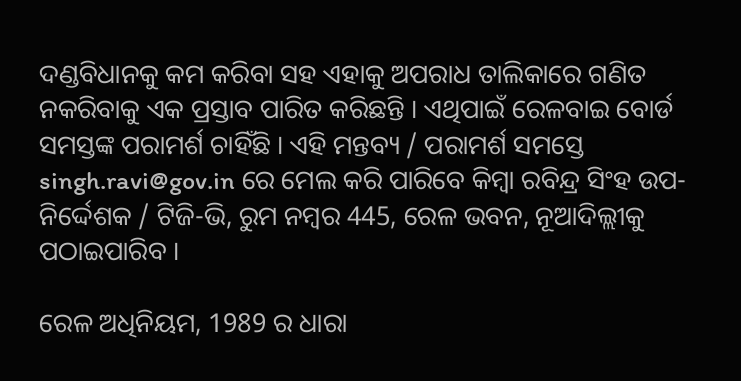ଦଣ୍ଡବିଧାନକୁ କମ କରିବା ସହ ଏହାକୁ ଅପରାଧ ତାଲିକାରେ ଗଣିତ ନକରିବାକୁ ଏକ ପ୍ରସ୍ତାବ ପାରିତ କରିଛନ୍ତି । ଏଥିପାଇଁ ରେଳବାଇ ବୋର୍ଡ ସମସ୍ତଙ୍କ ପରାମର୍ଶ ଚାହିଁଛି । ଏହି ମନ୍ତବ୍ୟ / ପରାମର୍ଶ ସମସ୍ତେ singh.ravi@gov.in ରେ ମେଲ କରି ପାରିବେ କିମ୍ବା ରବିନ୍ଦ୍ର ସିଂହ ଉପ-ନିର୍ଦ୍ଦେଶକ / ଟିଜି-ଭି, ରୁମ ନମ୍ବର 445, ରେଳ ଭବନ, ନୂଆଦିଲ୍ଲୀକୁ ପଠାଇପାରିବ ।

ରେଳ ଅଧିନିୟମ, 1989 ର ଧାରା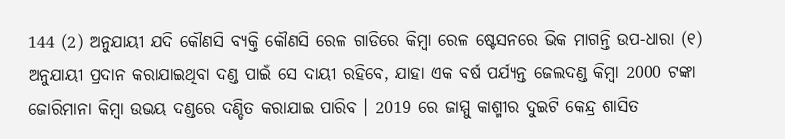144 (2) ଅନୁଯାୟୀ ଯଦି କୌଣସି ବ୍ୟକ୍ତି କୌଣସି ରେଳ ଗାଡିରେ କିମ୍ବା ରେଳ ଷ୍ଟେସନରେ ଭିକ ମାଗନ୍ତି ଉପ-ଧାରା (୧) ଅନୁଯାୟୀ ପ୍ରଦାନ କରାଯାଇଥିବା ଦଣ୍ଡ ପାଇଁ ସେ ଦାୟୀ ରହିବେ, ଯାହା ଏକ ବର୍ଷ ପର୍ଯ୍ୟନ୍ତ ଜେଲଦଣ୍ଡ କିମ୍ବା 2000 ଟଙ୍କା ଜୋରିମାନା କିମ୍ବା ଉଭୟ ଦଣ୍ଡରେ ଦଣ୍ଡିତ କରାଯାଇ ପାରିବ । 2019 ରେ ଜାମ୍ମୁ କାଶ୍ମୀର ଦୁଇଟି କେନ୍ଦ୍ର ଶାସିତ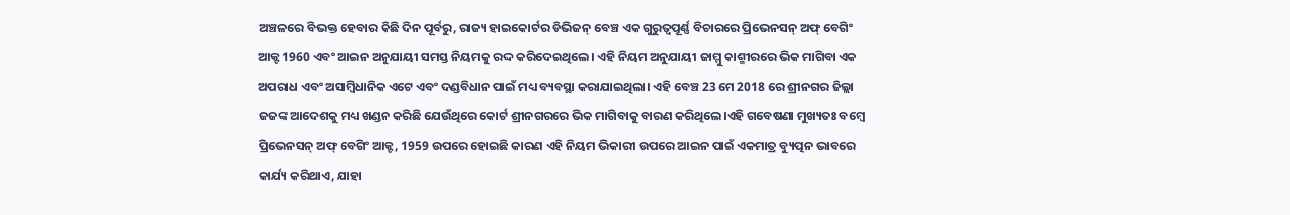ଅଞ୍ଚଳରେ ବିଭକ୍ତ ହେବାର କିଛି ଦିନ ପୂର୍ବରୁ, ରାଜ୍ୟ ହାଇକୋର୍ଟର ଡିଭିଜନ୍ ବେଞ୍ଚ ଏକ ଗୁରୁତ୍ୱପୂର୍ଣ୍ଣ ବିଚାରରେ ପ୍ରିଭେନସନ୍ ଅଫ୍ ବେଗିଂ ଆକ୍ଟ 1960 ଏବଂ ଆଇନ ଅନୁଯାୟୀ ସମସ୍ତ ନିୟମକୁ ରଦ୍ଦ କରିଦେଇଥିଲେ। ଏହି ନିୟମ ଅନୁଯାୟୀ ଜାମ୍ମୁ କାଶ୍ମୀରରେ ଭିକ ମାଗିବା ଏକ ଅପରାଧ ଏବଂ ଅସାମ୍ବିଧାନିକ ଏଟେ ଏବଂ ଦଣ୍ଡବିଧାନ ପାଇଁ ମଧ୍ୟ ବ୍ୟବସ୍ଥା କରାଯାଇଥିଲା। ଏହି ବେଞ୍ଚ 23 ମେ 2018 ରେ ଶ୍ରୀନଗର ଜିଲ୍ଲା ଜଜଙ୍କ ଆଦେଶକୁ ମଧ୍ୟ ଖଣ୍ଡନ କରିଛି ଯେଉଁଥିରେ କୋର୍ଟ ଶ୍ରୀନଗରରେ ଭିକ ମାଗିବାକୁ ବାରଣ କରିଥିଲେ।ଏହି ଗବେଷଣା ମୁଖ୍ୟତଃ ବମ୍ବେ ପ୍ରିଭେନସନ୍ ଅଫ୍ ବେଗିଂ ଆକ୍ଟ, 1959 ଉପରେ ହୋଇଛି କାରଣ ଏହି ନିୟମ ଭିକାରୀ ଉପରେ ଆଇନ ପାଇଁ ଏକମାତ୍ର ବ୍ୟୁତ୍ପନ ଭାବରେ କାର୍ଯ୍ୟ କରିଥାଏ, ଯାହା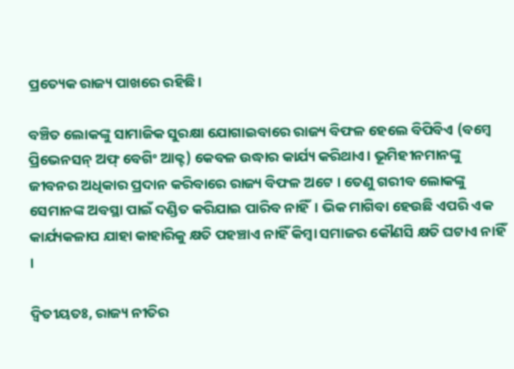ପ୍ରତ୍ୟେକ ରାଜ୍ୟ ପାଖରେ ରହିଛି।

ବଞ୍ଚିତ ଲୋକଙ୍କୁ ସାମାଜିକ ସୁରକ୍ଷା ଯୋଗାଇବାରେ ରାଜ୍ୟ ବିଫଳ ହେଲେ ବିପିବିଏ (ବମ୍ବେ ପ୍ରିଭେନସନ୍ ଅଫ୍ ବେଗିଂ ଆକ୍ଟ) କେବଳ ଉଦ୍ଧାର କାର୍ଯ୍ୟ କରିଥାଏ। ଭୂମିହୀନମାନଙ୍କୁ ଜୀବନର ଅଧିକାର ପ୍ରଦାନ କରିବାରେ ରାଜ୍ୟ ବିଫଳ ଅଟେ । ତେଣୁ ଗରୀବ ଲୋକଙ୍କୁ ସେମାନଙ୍କ ଅବସ୍ଥା ପାଇଁ ଦଣ୍ଡିତ କରିଯାଇ ପାରିବ ନାହିଁ। ଭିକ ମାଗିବା ହେଉଛି ଏପରି ଏକ କାର୍ଯ୍ୟକଳାପ ଯାହା କାହାରିକୁ କ୍ଷତି ପହଞ୍ଚାଏ ନାହିଁ କିମ୍ବା ସମାଜର କୌଣସି କ୍ଷତି ଘଟାଏ ନାହିଁ ।

ଦ୍ୱିତୀୟତଃ, ରାଜ୍ୟ ନୀତିର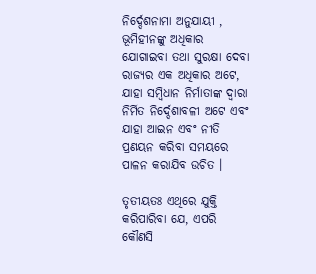ନିର୍ଦ୍ଦେଶନାମା ଅନୁଯାୟୀ , ଭୂମିହୀନଙ୍କୁ ଅଧିକାର ଯୋଗାଇବା ତଥା ସୁରକ୍ଷା ଦେବା ରାଜ୍ୟର ଏକ ଅଧିକାର ଅଟେ, ଯାହା ସମ୍ବିଧାନ ନିର୍ମାତାଙ୍କ ଦ୍ବାରା ନିର୍ମିତ ନିର୍ଦ୍ଦେଶାବଳୀ ଅଟେ ଏବଂ ଯାହା ଆଇନ ଏବଂ ନୀତି ପ୍ରଣୟନ କରିବା ସମୟରେ ପାଳନ କରାଯିବ ଉଚିତ ।

ତୃତୀୟତଃ ଏଥିରେ ଯୁକ୍ତି କରିପାରିବା ଯେ, ଏପରି କୌଣସି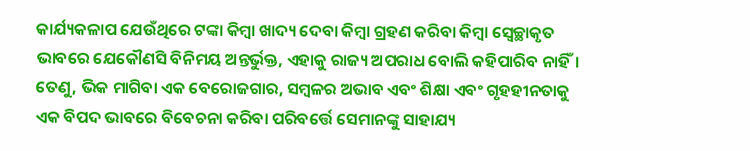କାର୍ଯ୍ୟକଳାପ ଯେଉଁଥିରେ ଟଙ୍କା କିମ୍ବା ଖାଦ୍ୟ ଦେବା କିମ୍ବା ଗ୍ରହଣ କରିବା କିମ୍ବା ସ୍ୱେଚ୍ଛାକୃତ ଭାବରେ ଯେକୌଣସି ବିନିମୟ ଅନ୍ତର୍ଭୁକ୍ତ, ଏହାକୁ ରାଜ୍ୟ ଅପରାଧ ବୋଲି କହିପାରିବ ନାହିଁ। ତେଣୁ, ଭିକ ମାଗିବା ଏକ ବେରୋଜଗାର, ସମ୍ବଳର ଅଭାବ ଏବଂ ଶିକ୍ଷା ଏବଂ ଗୃହହୀନତାକୁ ଏକ ବିପଦ ଭାବରେ ବିବେଚନା କରିବା ପରିବର୍ତ୍ତେ ସେମାନଙ୍କୁ ସାହାଯ୍ୟ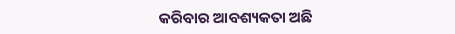କରିବାର ଆବଶ୍ୟକତା ଅଛି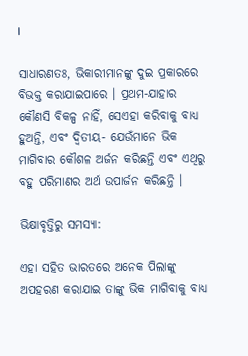।

ସାଧାରଣତଃ, ଭିକାରୀମାନଙ୍କୁ ଦୁଇ ପ୍ରକାରରେ ବିଭକ୍ତ କରାଯାଇପାରେ । ପ୍ରଥମ-ଯାହାର କୌଣସି ବିକଳ୍ପ ନାହିଁ, ସେଏହା କରିବାକୁ ବାଧ୍ୟ ହୁଅନ୍ତି, ଏବଂ ଦ୍ବିତୀୟ- ଯେଉଁମାନେ ଭିକ ମାଗିବାର କୌଶଳ ଅର୍ଜନ କରିଛନ୍ତି ଏବଂ ଏଥିରୁ ବହୁ ପରିମାଣର ଅର୍ଥ ଉପାର୍ଜନ କରିଛନ୍ତି ।

ଭିକ୍ଷାବୃତ୍ତିରୁ ସମସ୍ୟା:

ଏହା ସହିତ ଭାରତରେ ଅନେକ ପିଲାଙ୍କୁ ଅପହରଣ କରାଯାଇ ତାଙ୍କୁ ଭିକ ମାଗିବାକୁ ବାଧ୍ୟ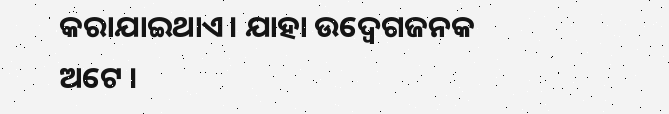କରାଯାଇଥାଏ। ଯାହା ଉଦ୍ବେଗଜନକ ଅଟେ ।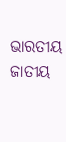ଭାରତୀୟ ଜାତୀୟ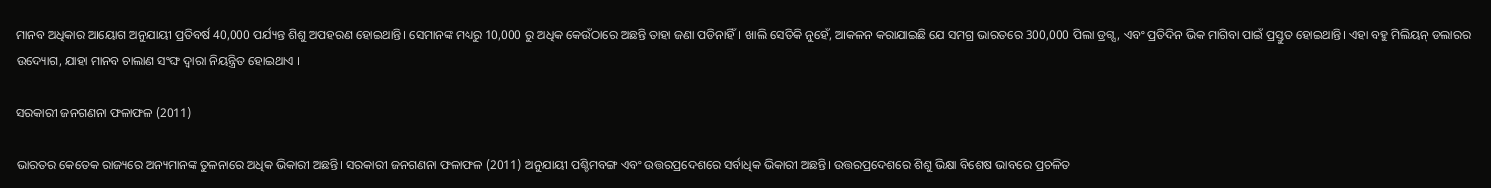ମାନବ ଅଧିକାର ଆୟୋଗ ଅନୁଯାୟୀ ପ୍ରତିବର୍ଷ 40,000 ପର୍ଯ୍ୟନ୍ତ ଶିଶୁ ଅପହରଣ ହୋଇଥାନ୍ତି। ସେମାନଙ୍କ ମଧ୍ୟରୁ 10,000 ରୁ ଅଧିକ କେଉଁଠାରେ ଅଛନ୍ତି ତାହା ଜଣା ପଡିନାହିଁ। ଖାଲି ସେତିକି ନୁହେଁ, ଆକଳନ କରାଯାଇଛି ଯେ ସମଗ୍ର ଭାରତରେ 300,000 ପିଲା ଡ୍ରଗ୍ସ, ଏବଂ ପ୍ରତିଦିନ ଭିକ ମାଗିବା ପାଇଁ ପ୍ରସ୍ତୁତ ହୋଇଥାନ୍ତି। ଏହା ବହୁ ମିଲିୟନ୍ ଡଲାରର ଉଦ୍ୟୋଗ, ଯାହା ମାନବ ଚାଲାଣ ସଂଙ୍ଘ ଦ୍ୱାରା ନିୟନ୍ତ୍ରିତ ହୋଇଥାଏ ।

ସରକାରୀ ଜନଗଣନା ଫଳାଫଳ (2011)

ଭାରତର କେତେକ ରାଜ୍ୟରେ ଅନ୍ୟମାନଙ୍କ ତୁଳନାରେ ଅଧିକ ଭିକାରୀ ଅଛନ୍ତି। ସରକାରୀ ଜନଗଣନା ଫଳାଫଳ (2011) ଅନୁଯାୟୀ ପଶ୍ଚିମବଙ୍ଗ ଏବଂ ଉତ୍ତରପ୍ରଦେଶରେ ସର୍ବାଧିକ ଭିକାରୀ ଅଛନ୍ତି। ଉତ୍ତରପ୍ରଦେଶରେ ଶିଶୁ ଭିକ୍ଷା ବିଶେଷ ଭାବରେ ପ୍ରଚଳିତ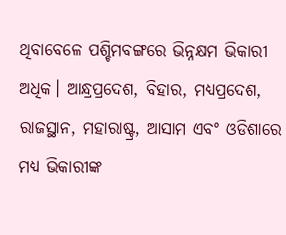ଥିବାବେଳେ ପଶ୍ଚିମବଙ୍ଗରେ ଭିନ୍ନକ୍ଷମ ଭିକାରୀ ଅଧିକ। ଆନ୍ଧ୍ରପ୍ରଦେଶ, ବିହାର, ମଧ୍ୟପ୍ରଦେଶ, ରାଜସ୍ଥାନ, ମହାରାଷ୍ଟ୍ର, ଆସାମ ଏବଂ ଓଡିଶାରେ ମଧ୍ୟ ଭିକାରୀଙ୍କ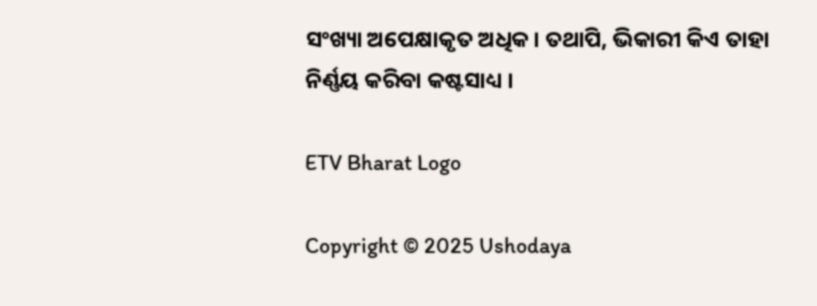ସଂଖ୍ୟା ଅପେକ୍ଷାକୃତ ଅଧିକ। ତଥାପି, ଭିକାରୀ କିଏ ତାହା ନିର୍ଣ୍ଣୟ କରିବା କଷ୍ଟସାଧ୍ୟ ।

ETV Bharat Logo

Copyright © 2025 Ushodaya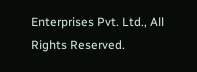Enterprises Pvt. Ltd., All Rights Reserved.